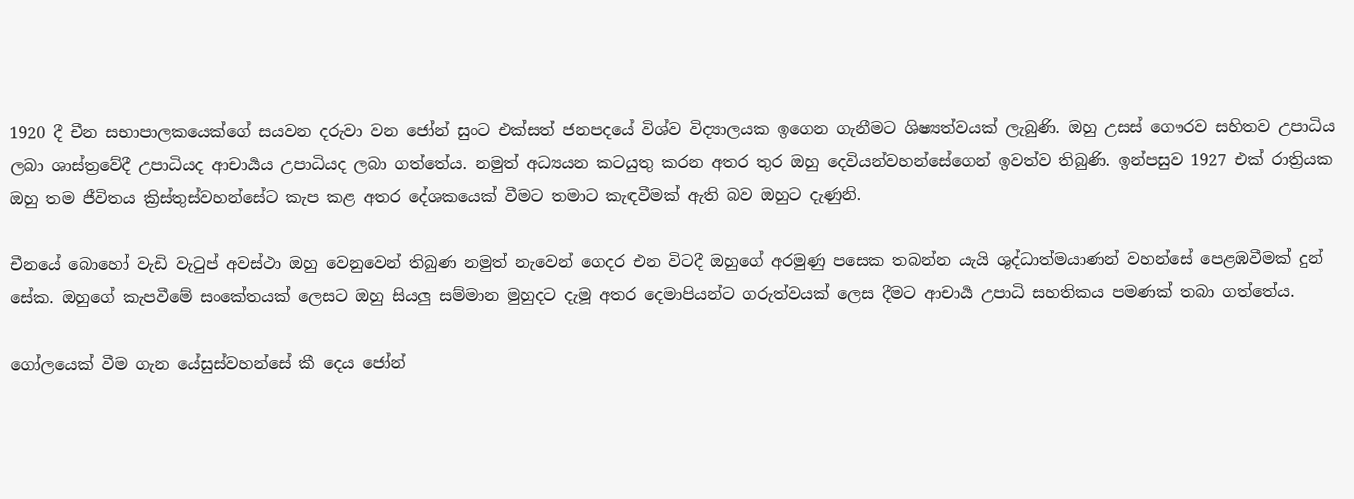1920 දී චීන සභාපාලකයෙක්ගේ සයවන දරුවා වන ජෝන් සුංට එක්සත් ජනපදයේ විශ්ව විද්‍යාලයක ඉගෙන ගැනීමට ශිෂ්‍යත්වයක් ලැබුණි. ඔහු උසස් ගෞරව සහිතව උපාධිය ලබා ශාස්ත්‍රවේදී උපාධියද ආචාර්‍යය උපාධියද ලබා ගත්තේය. නමුත් අධ්‍යයන කටයුතු කරන අතර තුර ඔහු දෙවියන්වහන්සේගෙන් ඉවත්ව තිබුණි. ඉන්පසුව 1927 එක් රාත්‍රියක ඔහු තම ජීවිතය ක්‍රිස්තුස්වහන්සේට කැප කළ අතර දේශකයෙක් වීමට තමාට කැඳවීමක් ඇති බව ඔහුට දැණුනි.

චීනයේ බොහෝ වැඩි වැටුප් අවස්ථා ඔහු වෙනුවෙන් තිබුණ නමුත් නැවෙන් ගෙදර එන විටදී ඔහුගේ අරමුණු පසෙක තබන්න යැයි ශුද්ධාත්මයාණන් වහන්සේ පෙළඹවීමක් දුන් සේක. ඔහුගේ කැපවීමේ සංකේතයක් ලෙසට ඔහු සියලු සම්මාන මුහුදට දැමූ අතර දෙමාපියන්ට ගරුත්වයක් ලෙස දීමට ආචාර්‍ය උපාධි සහතිකය පමණක් තබා ගත්තේය.

ගෝලයෙක් වීම ගැන යේසුස්වහන්සේ කී දෙය ජෝන්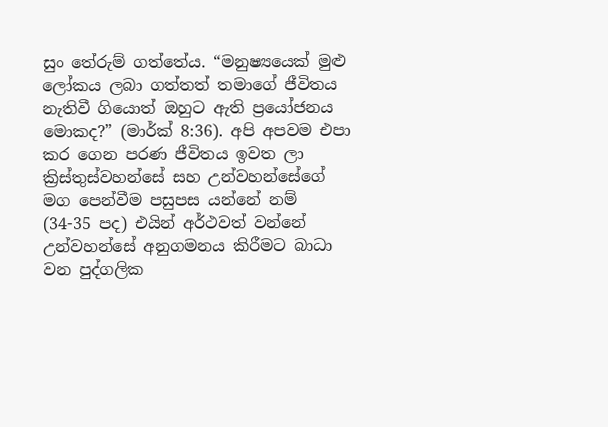සුං තේරුම් ගත්තේය. “මනුෂ්‍යයෙක් මුළු ලෝකය ලබා ගත්තත් තමාගේ ජීවිතය නැතිවී ගියොත් ඔහුට ඇති ප්‍රයෝජනය මොකද?” (මාර්ක් 8:36). අපි අපවම එපා කර ගෙන පරණ ජීවිතය ඉවත ලා ක්‍රිස්තුස්වහන්සේ සහ උන්වහන්සේගේ මග පෙන්වීම පසුපස යන්නේ නම් (34-35 පද) එයින් අර්ථවත් වන්නේ උන්වහන්සේ අනුගමනය කිරීමට බාධා වන පුද්ගලික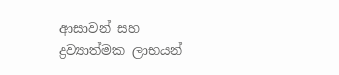ආසාවන් සහ ද්‍රව්‍යාත්මක ලාභයන්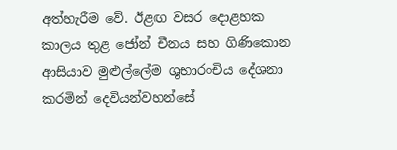අත්හැරීම වේ. ඊළඟ වසර දොළහක කාලය තුළ ජෝන් චීනය සහ ගිණිකොන ආසියාව මුළුල්ලේම ශුභාරංචිය දේශනා කරමින් දෙවියන්වහන්සේ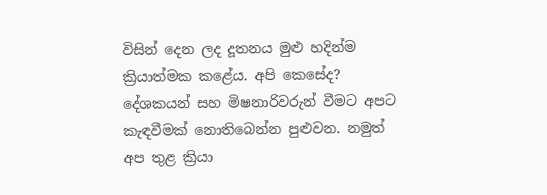විසින් දෙන ලද දූතනය මුළු හදින්ම ක්‍රියාත්මක කළේය. අපි කෙසේද? දේශකයන් සහ මිෂනාරිවරුන් වීමට අපට කැඳවීමක් නොතිබෙන්න පුළුවන. නමුත් අප තුළ ක්‍රියා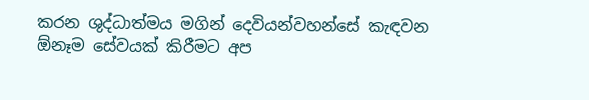කරන ශුද්ධාත්මය මගින් දෙවියන්වහන්සේ කැඳවන ඕනෑම සේවයක් කිරීමට අප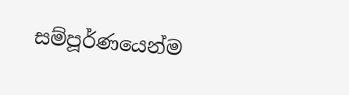සම්පූර්ණයෙන්ම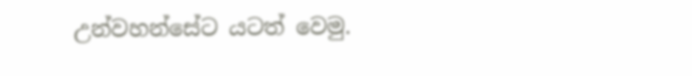උන්වහන්සේට යටත් වෙමු.